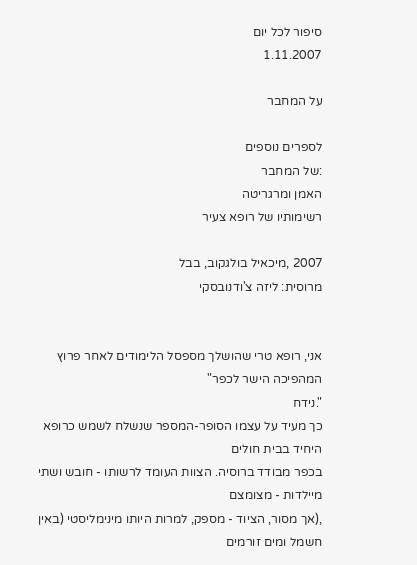סיפור לכל יום
1.11.2007

על המחבר

לספרים נוספים
:של המחבר
האמן ומרגריטה
רשימותיו של רופא צעיר

2007 ,מיכאיל בולגקוב, בבל
מרוסית: ליזה צ'ודנובסקי


אני, רופא טרי שהושלך מספסל הלימודים לאחר פרוץ המהפיכה הישר לכפר"
".נידח
כך מעיד על עצמו הסופר-המספר שנשלח לשמש כרופא היחיד בבית חולים
בכפר מבודד ברוסיה. הצוות העומד לרשותו - חובש ושתי מיילדות - מצומצם
,(אך מסור, הציוד - מספק, למרות היותו מינימליסטי (באין חשמל ומים זורמים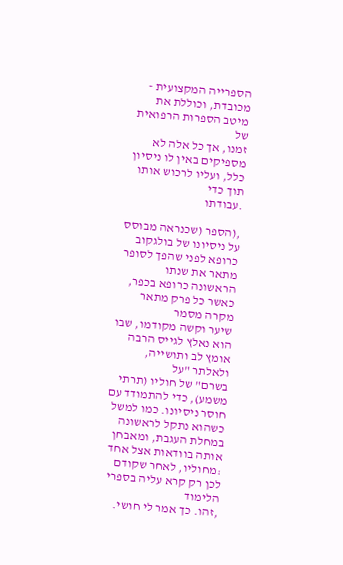הספרייה המקצועית - מכובדת, וכוללת את מיטב הספרות הרפואית של
זמנו, אך כל אלה לא מספיקים באין לו ניסיון כלל, ועליו לרכוש אותו תוך כדי
.עבודתו

,(הספר (שכנראה מבוסס על ניסיונו של בולגקוב כרופא לפני שהפך לסופר
מתאר את שנתו הראשונה כרופא בכפר, כאשר כל פרק מתאר מקרה מסמר
שיער וקשה מקודמו, שבו הוא נאלץ לגייס הרבה אומץ לב ותושייה, ולאלתר "על
בשרם" של חוליו (תרתי משמע), כדי להתמודד עם חוסר ניסיונו. כמו למשל
כשהוא נתקל לראשונה במחלת העגבת, ומאבחן אותה בוודאות אצל אחד
:מחוליו, לאחר שקודם לכן רק קרא עליה בספרי הלימוד
,זהו. כך אמר לי חושי.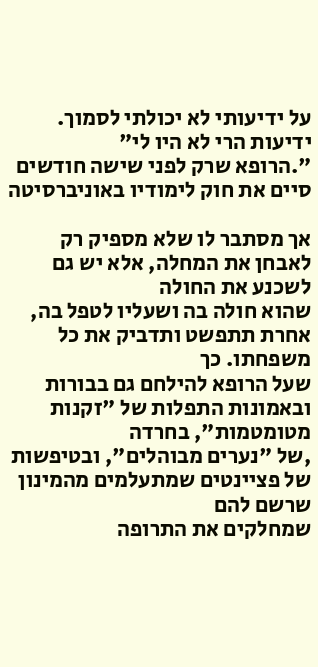על ידיעותי לא יכולתי לסמוך. ידיעות הרי לא היו לי"
".הרופא שרק לפני שישה חודשים סיים את חוק לימודיו באוניברסיטה

אך מסתבר לו שלא מספיק רק לאבחן את המחלה, אלא יש גם לשכנע את החולה
שהוא חולה בה ושעליו לטפל בה, אחרת תתפשט ותדביק את כל משפחתו. כך
שעל הרופא להילחם גם בבורות ובאמונות התפלות של "זקנות מטומטמות", בחרדה
,של "נערים מבוהלים", ובטיפשות של פציינטים שמתעלמים מהמינון שרשם להם
שמחלקים את התרופה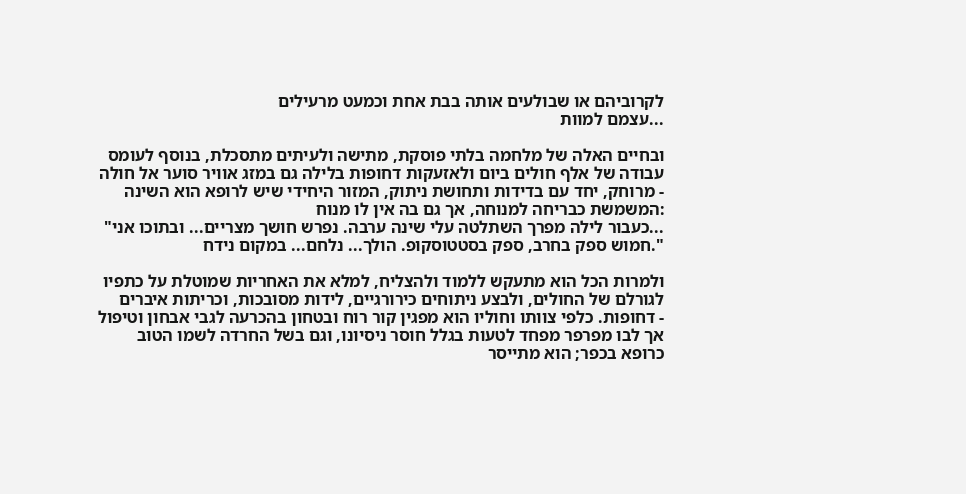לקרוביהם או שבולעים אותה בבת אחת וכמעט מרעילים
...עצמם למוות

ובחיים האלה של מלחמה בלתי פוסקת, מתישה ולעיתים מתסכלת, בנוסף לעומס
עבודה של אלף חולים ביום ולאזעקות דחופות בלילה גם במזג אוויר סוער אל חולה
- מרוחק, יחד עם בדידות ותחושת ניתוק, המזור היחידי שיש לרופא הוא השינה
:המשמשת כבריחה למנוחה, אך גם בה אין לו מנוח
...כעבור לילה מפרך השתלטה עלי שינה ערבה. נפרש חושך מצריים... ובתוכו אני"
".חמוש ספק בחרב, ספק בסטטוסקופ. הולך... נלחם... במקום נידח

ולמרות הכל הוא מתעקש ללמוד ולהצליח, למלא את האחריות שמוטלת על כתפיו
לגורלם של החולים, ולבצע ניתוחים כירורגיים, לידות מסובכות, וכריתות איברים
- דחופות. כלפי צוותו וחוליו הוא מפגין קור רוח ובטחון בהכרעה לגבי אבחון וטיפול
אך לבו מפרפר מפחד לטעות בגלל חוסר ניסיונו, וגם בשל החרדה לשמו הטוב
כרופא בכפר; הוא מתייסר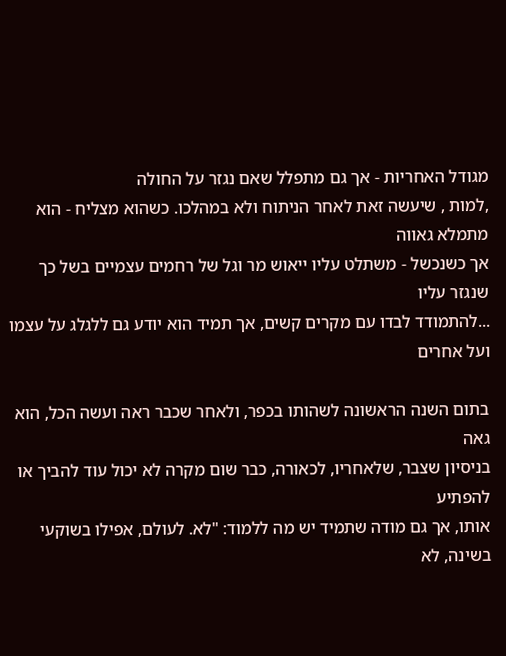מגודל האחריות - אך גם מתפלל שאם נגזר על החולה
,למות , שיעשה זאת לאחר הניתוח ולא במהלכו. כשהוא מצליח - הוא מתמלא גאווה
אך כשנכשל - משתלט עליו ייאוש מר וגל של רחמים עצמיים בשל כך שנגזר עליו
...להתמודד לבדו עם מקרים קשים, אך תמיד הוא יודע גם ללגלג על עצמו ועל אחרים

בתום השנה הראשונה לשהותו בכפר, ולאחר שכבר ראה ועשה הכל, הוא גאה
בניסיון שצבר, שלאחריו, לכאורה, כבר שום מקרה לא יכול עוד להביך או להפתיע
אותו, אך גם מודה שתמיד יש מה ללמוד: "לא. לעולם, אפילו בשוקעי בשינה, לא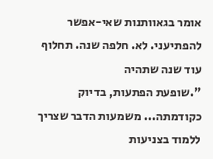אומר בגאוותנות שאי-אפשר להפתיעני. לא. חלפה שנה. תחלוף עוד שנה שתהיה
".שופעת הפתעות, בדיוק כקודמתה... משמעות הדבר שצריך ללמוד בצניעות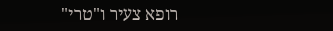רופא צעיר ו"טרי"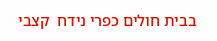בבית חולים כפרי נידח  קצבי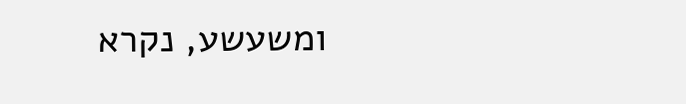ומשעשע, נקרא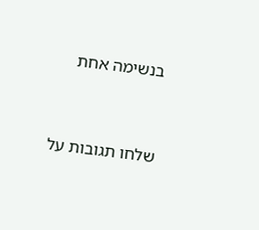בנשימה אחת


שלחו תגובות על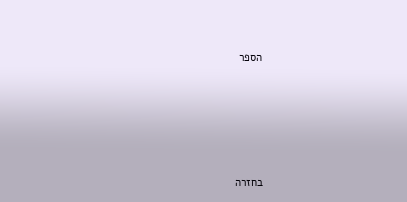הספר





בחזרה